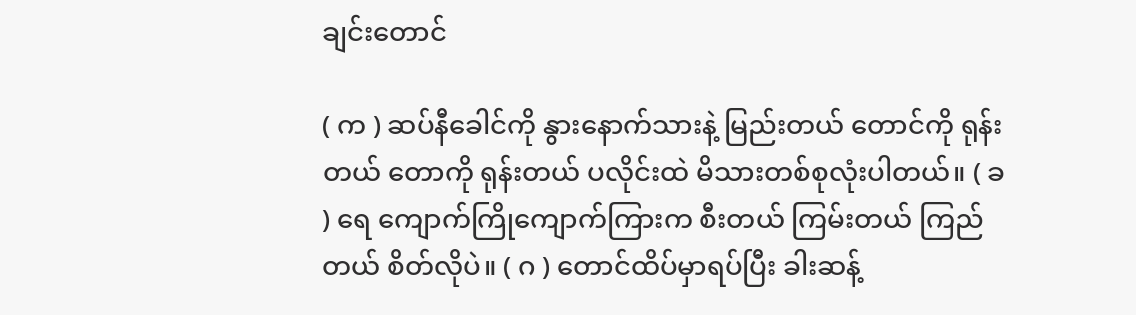ချင်းတောင်

( က ) ဆပ်နီခေါင်ကို နွားနောက်သားနဲ့ မြည်းတယ် တောင်ကို ရုန်းတယ် တောကို ရုန်းတယ် ပလိုင်းထဲ မိသားတစ်စုလုံးပါတယ်။ ( ခ ) ရေ ကျောက်ကြိုကျောက်ကြားက စီးတယ် ကြမ်းတယ် ကြည်တယ် စိတ်လိုပဲ။ ( ဂ ) တောင်ထိပ်မှာရပ်ပြီး ခါးဆန့်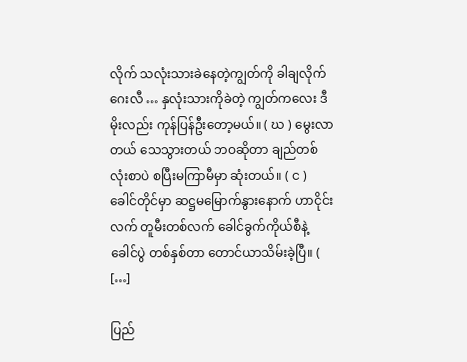လိုက် သလုံးသားခဲနေတဲ့ကျွတ်ကို ခါချလိုက် ဂေးလီ … နှလုံးသားကိုခဲတဲ့ ကျွတ်ကလေး ဒီမိုးလည်း ကုန်ပြန်ဦးတော့မယ်။ ( ဃ ) မွေးလာတယ် သေသွားတယ် ဘဝဆိုတာ ချည်တစ်လုံးစာပဲ စပြီးမကြာမီမှာ ဆုံးတယ်။ ( င ) ခေါင်တိုင်မှာ ဆဋ္ဌမမြောက်နွားနောက် ဟာငိုင်းလက် တူမီးတစ်လက် ခေါင်ခွက်ကိုယ်စီနဲ့ ခေါင်ပွဲ တစ်နှစ်တာ တောင်ယာသိမ်းခဲ့ပြီ။ ( […]

ပြည်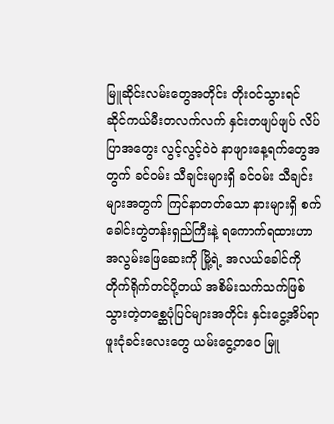မြူဆိုင်းလမ်းတွေအတိုင်း တိုးဝင်သွားရင် ဆိုင်ကယ်မီးတလက်လက် နှင်းတဖျပ်ဖျပ် လိပ်ပြာအတွေး လွင့်လွင့်ဝဲဝဲ နာဖျားနေ့ရက်တွေအတွက် ခင်ဝမ်း သီချင်းများရှိ ခင်ဝမ်း သီချင်းများအတွက် ကြင်နာတတ်သော နားများရှိ စက်ခေါင်းတွဲတန်းရှည်ကြီးနဲ့ ရကောက်ရထားဟာ အလွမ်းဖြေဆေးကို မြို့ရဲ့ အလယ်ခေါင်ကို တိုက်ရိုက်တင်ပို့တယ် အစိမ်းသက်သက်ဖြစ်သွားတဲ့တစ္ဆေပုံပြင်များအတိုင်း နှင်းငွေ့အိပ်ရာဖူးငုံခင်းလေးတွေ ယမ်းငွေ့တဝေ မြူ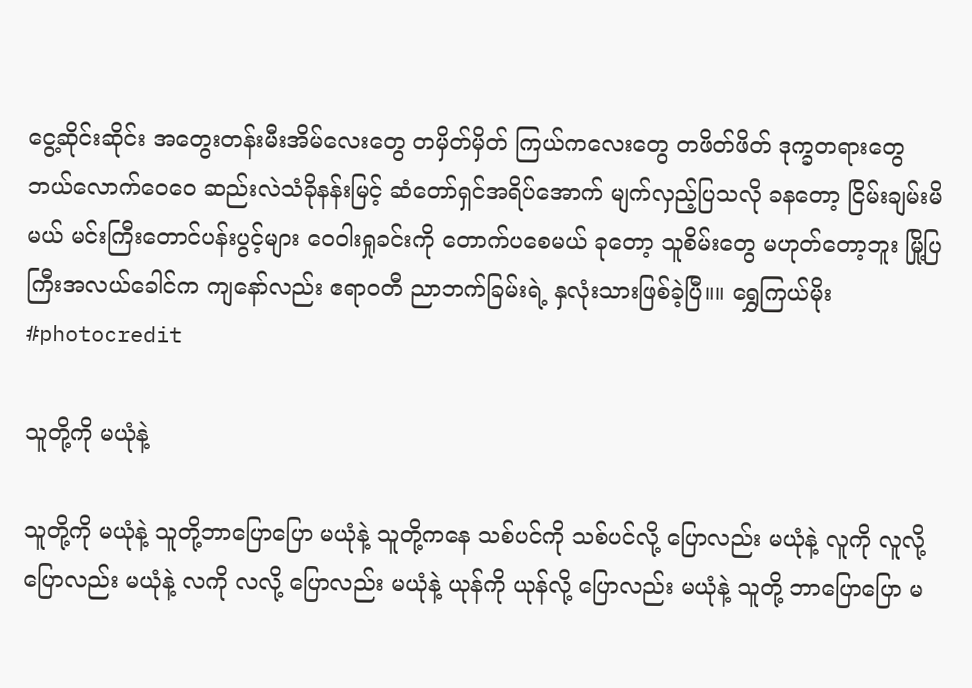ငွေ့ဆိုင်းဆိုင်း အတွေးတန်းမီးအိမ်လေးတွေ တမှိတ်မှိတ် ကြယ်ကလေးတွေ တဖိတ်ဖိတ် ဒုက္ခတရားတွေ ဘယ်လောက်ဝေဝေ ဆည်းလဲသံခိုနန်းမြင့် ဆံတော်ရှင်အရိပ်အောက် မျက်လှည့်ပြသလို ခနတော့ ငြိမ်းချမ်းမိမယ် မင်း‌ကြီးတောင်ပန်းပွင့်များ ဝေဝါးရှုခင်းကို တောက်ပစေမယ် ခုတော့ သူစိမ်းတွေ မဟုတ်တော့ဘူး မြို့ပြကြီးအလယ်ခေါင်က ကျနော်လည်း ဧရာဝတီ ညာဘက်ခြမ်းရဲ့ နှလုံးသားဖြစ်ခဲ့ပြီ။။ ရွှေကြယ်မိုး #photocredit

သူတို့ကို မယုံနဲ့

သူတို့ကို မယုံနဲ့ သူတို့ဘာပြောပြော မယုံနဲ့ သူတို့ကနေ သစ်ပင်ကို သစ်ပင်လို့ ပြောလည်း မယုံနဲ့ လူကို လူလို့ ပြောလည်း မယုံနဲ့ လကို လလို့ ပြောလည်း မယုံနဲ့ ယုန်ကို ယုန်လို့ ပြောလည်း မယုံနဲ့ သူတို့ ဘာပြောပြော မ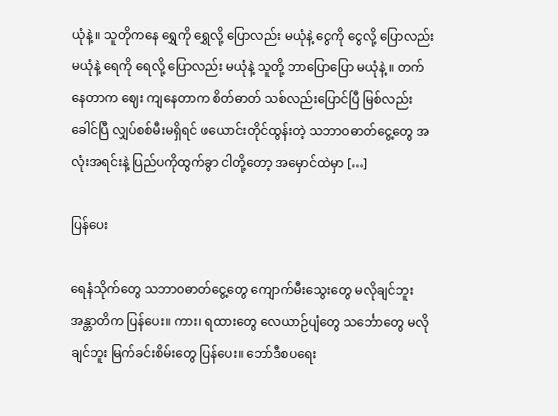ယုံနဲ့ ။ သူတိုကနေ ရွှေကို ရွှေလို့ ပြောလည်း မယုံနဲ့ ငွေကို ငွေလို့ ပြောလည်း မယုံနဲ့ ရေကို ရေလို့ ပြောလည်း မယုံနဲ့ သူတို့ ဘာပြောပြော မယုံနဲ့ ။ တက်နေတာက ဈေး ကျနေတာက စိတ်ဓာတ် သစ်လည်းပြောင်ပြီ မြစ်လည်းခေါင်ပြီ လျှပ်စစ်မီးမရှိရင် ဖယောင်းတိုင်ထွန်းတဲ့ သဘာဝဓာတ်ငွေ့တွေ အလုံးအရင်းနဲ့ ပြည်ပကိုထွက်ခွာ ငါတို့တော့ အမှောင်ထဲမှာ […]

ပြန်ပေး

ရေနံသိုက်တွေ သဘာ၀ဓာတ်ငွေ့တွေ ကျောက်မီးသွေးတွေ မလိုချင်ဘူး အန္တာတိက ပြန်ပေး။ ကား၊ ရထားတွေ လေယာဉ်ပျံတွေ သင်္ဘောတွေ မလိုချင်ဘူး မြက်ခင်းစိမ်းတွေ ပြန်ပေး။ ဘော်ဒီစပရေး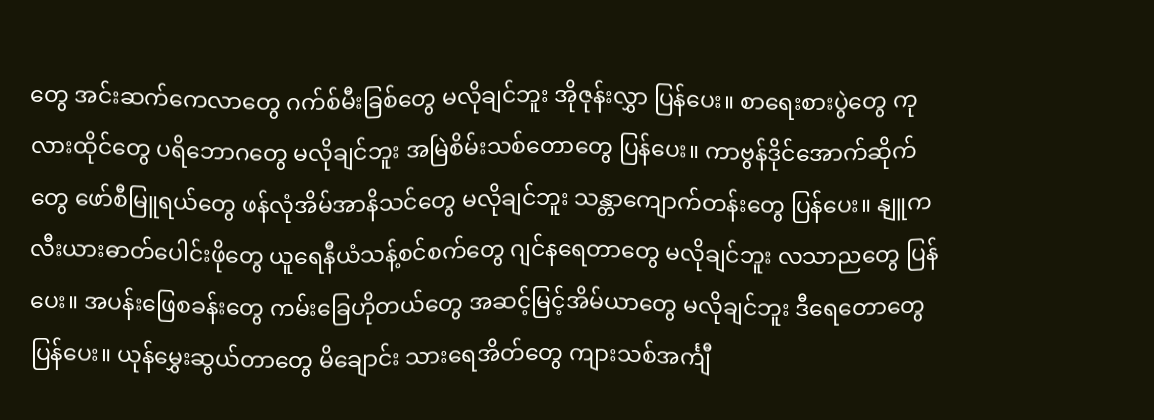တွေ အင်းဆက်ကေလာတွေ ဂက်စ်မီးခြစ်တွေ မလိုချင်ဘူး အိုဇုန်းလွှာ ပြန်ပေး။ စာရေးစားပွဲတွေ ကုလားထိုင်တွေ ပရိဘောဂတွေ မလိုချင်ဘူး အမြဲစိမ်းသစ်တောတွေ ပြန်ပေး။ ကာဗွန်ဒိုင်အောက်ဆိုက်တွေ ဖော်စီမြူရယ်တွေ ဖန်လုံအိမ်အာနိသင်တွေ မလိုချင်ဘူး သန္တာကျောက်တန်းတွေ ပြန်ပေး။ နျူကလီးယားဓာတ်ပေါင်းဖိုတွေ ယူရေနီယံသန့်စင်စက်တွေ ဂျင်နရေတာတွေ မလိုချင်ဘူး လသာညတွေ ပြန်ပေး။ အပန်းဖြေစခန်းတွေ ကမ်းခြေဟိုတယ်တွေ အဆင့်မြင့်အိမ်ယာတွေ မလိုချင်ဘူး ဒီရေတောတွေ ပြန်ပေး။ ယုန်မွှေးဆွယ်တာတွေ မိချောင်း သားရေအိတ်တွေ ကျားသစ်အင်္ကျီ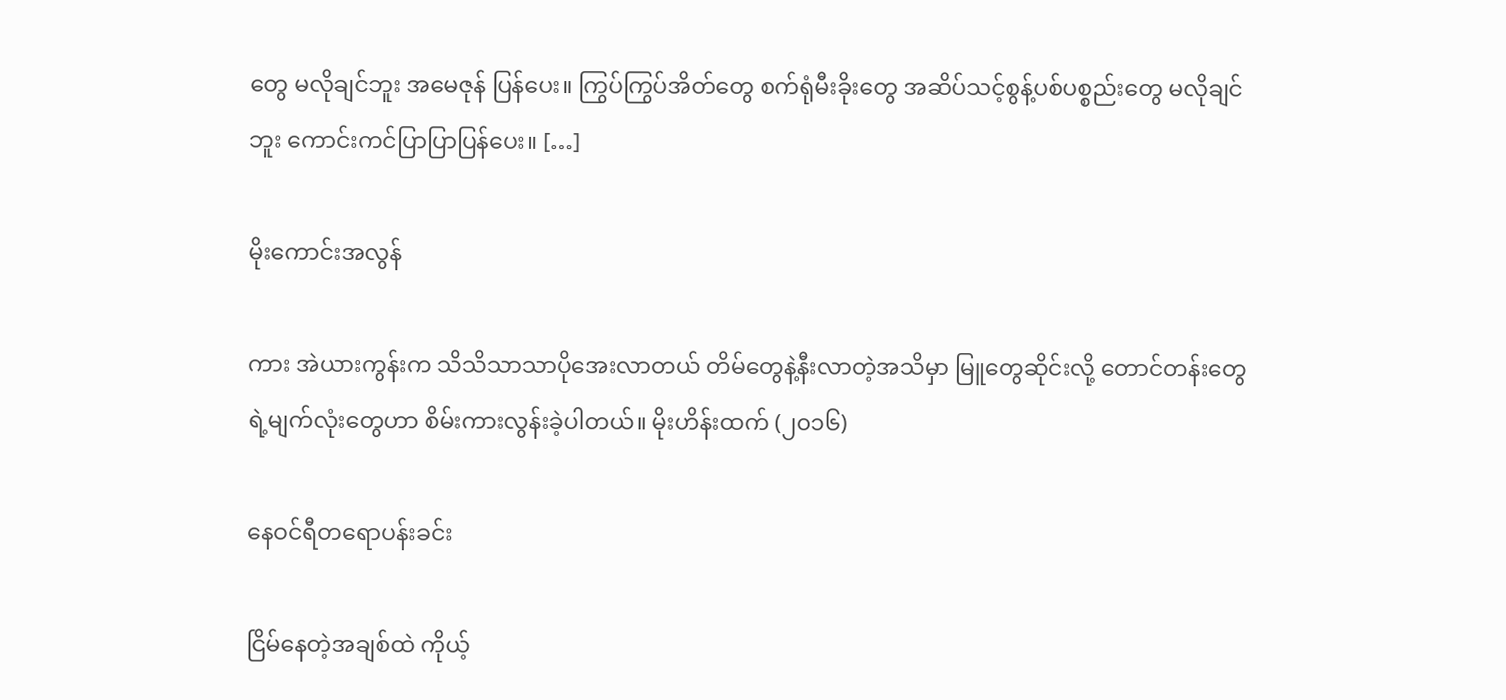တွေ မလိုချင်ဘူး အမေဇုန် ပြန်ပေး။ ကြွပ်ကြွပ်အိတ်တွေ စက်ရုံမီးခိုးတွေ အဆိပ်သင့်စွန့်ပစ်ပစ္စည်းတွေ မလိုချင်ဘူး ကောင်းကင်ပြာပြာပြန်ပေး။ […]

မိုးကောင်းအလွန်

ကား အဲယားကွန်းက သိသိသာသာပိုအေးလာတယ် တိမ်တွေနဲ့နီးလာတဲ့အသိမှာ မြူတွေဆိုင်းလို့ တောင်တန်းတွေရဲ့မျက်လုံးတွေဟာ စိမ်းကားလွန်းခဲ့ပါတယ်။ မိုးဟိန်းထက် (၂၀၁၆)

နေဝင်ရီတရောပန်းခင်း

ငြိမ်နေတဲ့အချစ်ထဲ ကိုယ့်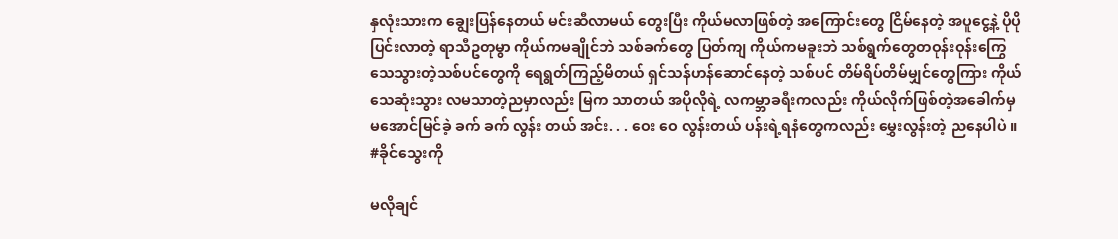နှလုံးသားက ချွေးပြန်နေတယ် မင်းဆီလာမယ် တွေးပြီး ကိုယ်မလာဖြစ်တဲ့ အကြောင်းတွေ ငြိမ်နေတဲ့ အပူငွေ့နဲ့ ပိုပိုပြင်းလာတဲ့ ရာသီဥတုမွာ ကိုယ်ကမချိုင်ဘဲ သစ်ခက်တွေ ပြတ်ကျ ကိုယ်ကမခူးဘဲ သစ်ရွက်တွေတဝုန်းဝုန်းကြွေ သေသွားတဲ့သစ်ပင်တွေကို ရေရွတ်ကြည့်မိတယ် ရှင်သန်ဟန်ဆောင်နေတဲ့ သစ်ပင် တိမ်ရိပ်တိမ်မျှင်တွေကြား ကိုယ် သေဆုံးသွား လမသာတဲ့ညမှာလည်း မြက သာတယ် အပိုလိုရဲ့ လကမ္ဘာခရီးကလည်း ကိုယ်လိုက်ဖြစ်တဲ့အခေါက်မှ မအောင်မြင်ခဲ့ ခက် ခက် လွန်း တယ် အင်း. . . ဝေး ဝေ လွန်းတယ် ပန်းရဲ့ရနံတွေကလည်း မွှေးလွန်းတဲ့ ညနေပါပဲ ။ #ခိုင်သွေးကို

မလိုချင်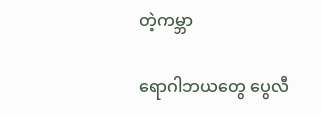တဲ့ကမ္ဘာ

ရောဂါဘယတွေ ပွေလီ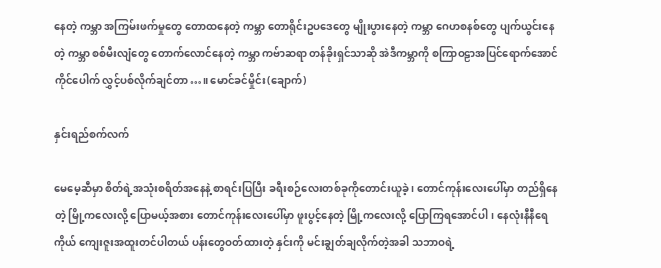နေတဲ့ ကမ္ဘာ အကြမ်းဖက်မှုတွေ တောထနေတဲ့ ကမ္ဘာ တောရိုင်းဥပဒေတွေ မျိုးပွားနေတဲ့ ကမ္ဘာ ဂေဟစနစ်တွေ ပျက်ယွင်းနေတဲ့ ကမ္ဘာ စစ်မီးလျံတွေ တောက်လောင်နေတဲ့ ကမ္ဘာ ကဗ်ာဆရာ တန်ခိုးရှင်သာဆို အဲဒီကမ္ဘာကို စကြာဝဠာအပြင်ရောက်အောင် ကိုင်ပေါက် လွှင့်ပစ်လိုက်ချင်တာ…။ မောင်ခင်မှိုင်း(ချောက်)

နှင်းရည်စက်လက်

မေမေ့ဆီမှာ စိတ်ရဲ့အသုံးစရိတ်အနေနဲ့ စာရင်းပြပြီး ခရီးစဉ်လေးတစ်ခုကိုတောင်းယူခဲ့ ၊ တောင်ကုန်းလေးပေါ်မှာ တည်ရှိနေတဲ့ မြို့ကလေးလို့ ပြောမယ့်အစား တောင်ကုန်းလေးပေါ်မှာ ဖူးပွင့်နေတဲ့ မြို့ကလေးလို့ ပြောကြရအောင်ပါ၊ နေလုံးနီနီရေ ကိုယ် ကျေးဇူးအထူးတင်ပါတယ် ပန်းတွေဝတ်ထားတဲ့ နှင်းကို မင်းချွတ်ချလိုက်တဲ့အခါ သဘာဝရဲ့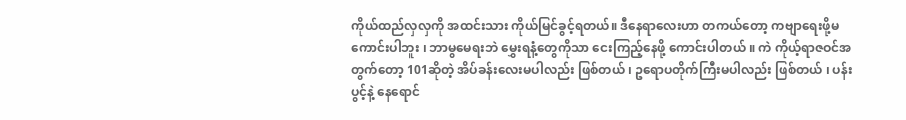ကိုယ်ထည်လှလှကို အထင်းသား ကိုယ်မြင်ခွင့်ရတယ်။ ဒီနေရာလေးဟာ တကယ်တော့ ကဗျာရေးဖို့မကောင်းပါဘူး ၊ ဘာမွမေရးဘဲ မွှေးရနံ့တွေကိုသာ ငေးကြည့်နေဖို့ ကောင်းပါတယ် ။ ကဲ ကိုယ့်ရာဇဝင်အတွက်တော့ 101ဆိုတဲ့ အိပ်ခန်းလေးမပါလည်း ဖြစ်တယ် ၊ ဥရောပတိုက်ကြီးမပါလည်း ဖြစ်တယ် ၊ ပန်းပွင့်နဲ့ နေရောင်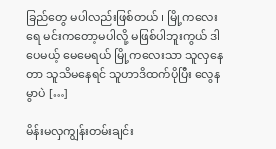ခြည်တွေ မပါလည်းဖြစ်တယ် ၊ မြို့ကလေးရေ မင်းကတော့မပါလို့ မဖြစ်ပါဘူးကွယ် ဒါပေမယ့် မေမေရယ် မြို့ကလေးသာ သူလှနေတာ သူသိမနေရင် သူဟာဒိထက်ပိုပြီး လွေနမွာပဲ […]

မိန်းမလှကျွန်းတမ်းချင်း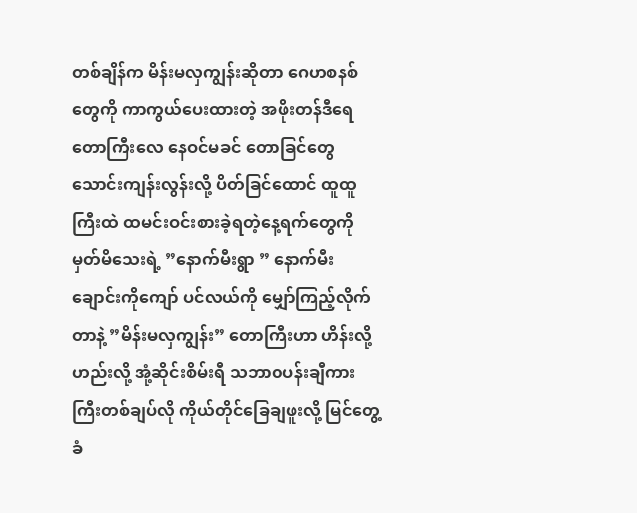တစ်ချိန်က မိန်းမလှကျွန်းဆိုတာ ဂေဟစနစ်တွေကို ကာကွယ်ပေးထားတဲ့ အဖိုးတန်ဒီရေတောကြီးလေ နေဝင်မခင် တောခြင်တွေ သောင်းကျန်းလွန်းလို့ ပိတ်ခြင်ထောင် ထူထူကြီးထဲ ထမင်းဝင်းစားခဲ့ရတဲ့နေ့ရက်တွေကို မှတ်မိသေးရဲ့ ”နောက်မီးရွာ ” နောက်မီးချောင်းကိုကျော် ပင်လယ်ကို မျှော်ကြည့်လိုက်တာနဲ့ ”မိန်းမလှကျွန်း” တောကြီးဟာ ဟိန်းလို့ ဟည်းလို့ အုံ့ဆိုင်းစိမ်းရီ သဘာ၀ပန်းချီကားကြီးတစ်ချပ်လို ကိုယ်တိုင်ခြေချဖူးလို့ မြင်တွေ့ခံ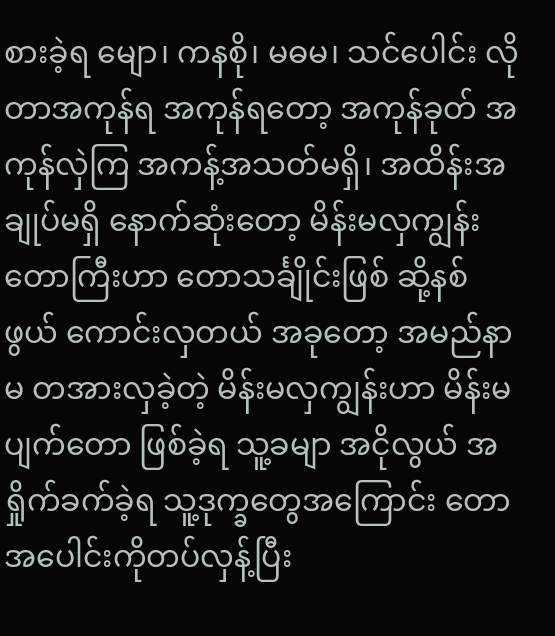စားခဲ့ရ မျော၊ ကနစို၊ မဓမ၊ သင်ပေါင်း လိုတာအကုန်ရ အကုန်ရတော့ အကုန်ခုတ် အကုန်လှဲကြ အကန့်အသတ်မရှိ၊ အထိန်းအချုပ်မရှိ နောက်ဆုံးတော့ မိန်းမလှကျွန်းတောကြီးဟာ တောသင်္ချိုင်းဖြစ် ဆို့နစ်ဖွယ် ကောင်းလှတယ် အခုတော့ အမည်နာမ တအားလှခဲ့တဲ့ မိန်းမလှကျွန်းဟာ မိန်းမပျက်တော ဖြစ်ခဲ့ရ သူ့ခမျာ အငိုလွယ် အရှိုက်ခက်ခဲ့ရ သူ့ဒုက္ခတွေအကြောင်း တောအပေါင်းကိုတပ်လှန့်ပြီး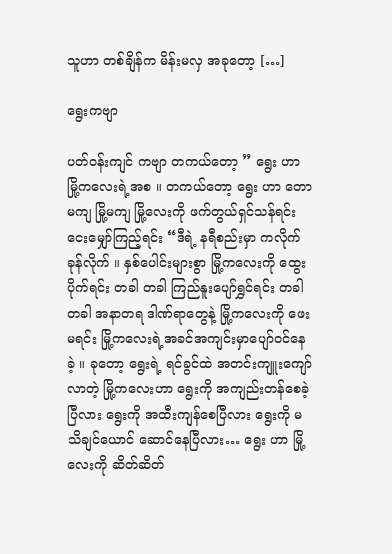သူဟာ တစ်ချိန်က မိန်းမလှ အခုတော့ […]

ရွေးကဗျာ

ပတ်ဝန်းကျင် ကဗျာ တကယ်တော့ ” ရွေး ဟာ မြို့ကလေးရဲ့အစ ။ တကယ်တော့ ရွေး ဟာ တောမကျ မြို့မကျ မြို့လေးကို ဖက်တွယ်ရှင်သန်ရင်း ငေးမျှော်ကြည့်ရင်း “ဒီရဲ့ နရီစည်းမှာ ကလိုက် ခုန်လိုက် ။ နှစ်ပေါင်းများစွာ မြို့ကလေးကို ထွေးပိုက်ရင်း တခါ တခါ ကြည်နူးပျော်ရွှင်ရင်း တခါ တခါ အနာတရ ဒါဏ်ရာတွေနဲ့ မြို့ကလေးကို ဖေးမရင်း မြို့ကလေးရဲ့အခင်အကျင်းမှာပျော်ဝင်နေခဲ့ ။ ခုတော့ ရွေးရဲ့ ရင်ခွင်ထဲ အတင်းကျူးကျော်လာတဲ့ မြို့ကလေးဟာ ရွေးကို အကျည်းတန်စေခဲ့ပြီလား ရွေးကို အထီးကျန်စေပြီလား ရွေးကို မသိချင်ယောင် ဆောင်နေပြီလား… ရွေး ဟာ မြို့လေးကို ဆိတ်ဆိတ်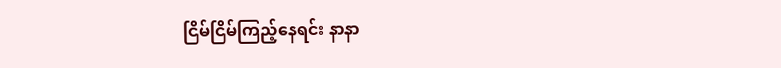ငြိမ်ငြိမ်ကြည့်နေရင်း နာနာ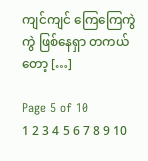ကျင်ကျင် ကြေကြေကွဲကွဲ ဖြစ်နေရှာ တကယ်တော့ […]

Page 5 of 10
1 2 3 4 5 6 7 8 9 10